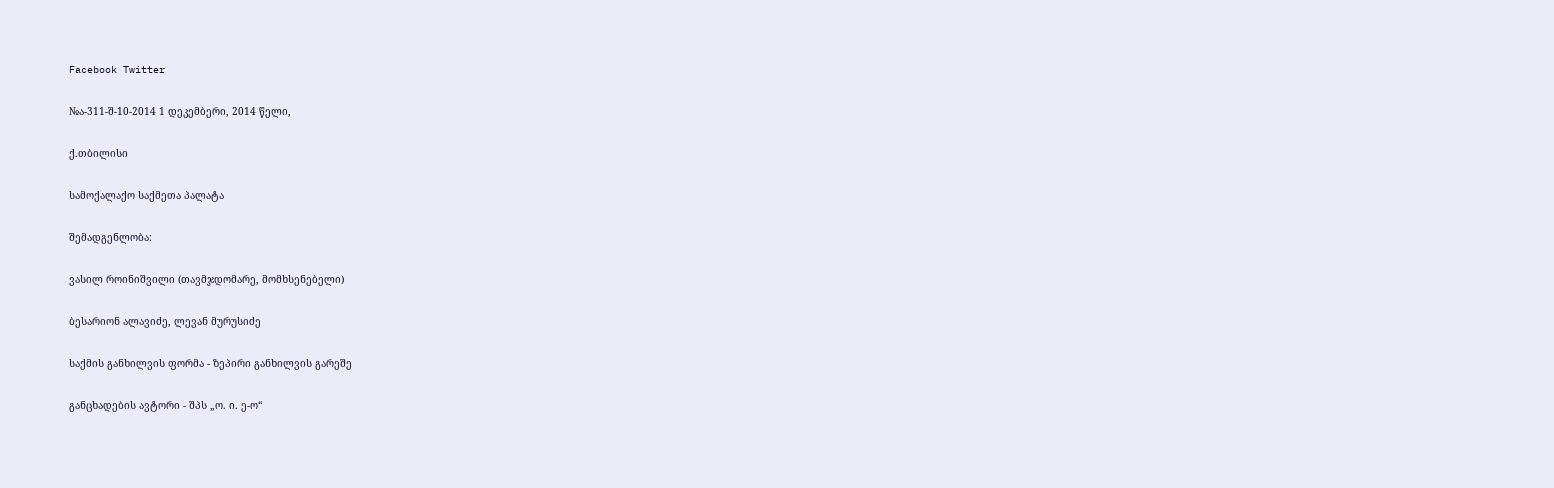Facebook Twitter

№ა-311-შ-10-2014 1 დეკემბერი, 2014 წელი,

ქ.თბილისი

სამოქალაქო საქმეთა პალატა

შემადგენლობა:

ვასილ როინიშვილი (თავმჯდომარე, მომხსენებელი)

ბესარიონ ალავიძე, ლევან მურუსიძე

საქმის განხილვის ფორმა - ზეპირი განხილვის გარეშე

განცხადების ავტორი - შპს „ო. ი. ე-ო“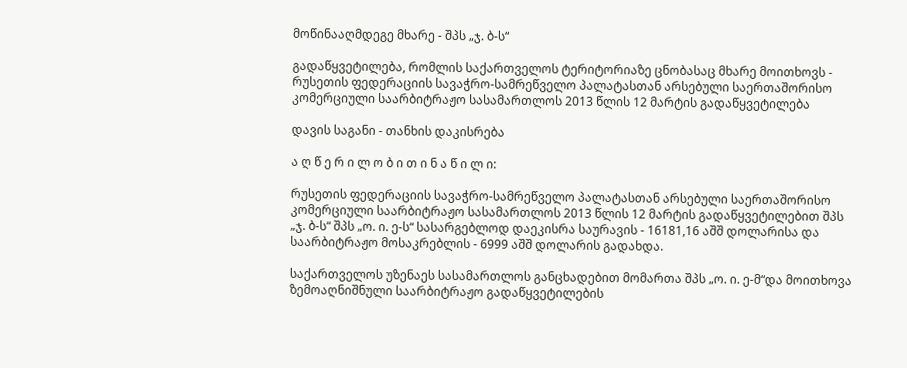მოწინააღმდეგე მხარე - შპს „ჯ. ბ-ს“

გადაწყვეტილება, რომლის საქართველოს ტერიტორიაზე ცნობასაც მხარე მოითხოვს - რუსეთის ფედერაციის სავაჭრო-სამრეწველო პალატასთან არსებული საერთაშორისო კომერციული საარბიტრაჟო სასამართლოს 2013 წლის 12 მარტის გადაწყვეტილება

დავის საგანი - თანხის დაკისრება

ა ღ წ ე რ ი ლ ო ბ ი თ ი ნ ა წ ი ლ ი:

რუსეთის ფედერაციის სავაჭრო-სამრეწველო პალატასთან არსებული საერთაშორისო კომერციული საარბიტრაჟო სასამართლოს 2013 წლის 12 მარტის გადაწყვეტილებით შპს „ჯ. ბ-ს“ შპს „ო. ი. ე-ს“ სასარგებლოდ დაეკისრა საურავის - 16181,16 აშშ დოლარისა და საარბიტრაჟო მოსაკრებლის - 6999 აშშ დოლარის გადახდა.

საქართველოს უზენაეს სასამართლოს განცხადებით მომართა შპს „ო. ი. ე-მ“და მოითხოვა ზემოაღნიშნული საარბიტრაჟო გადაწყვეტილების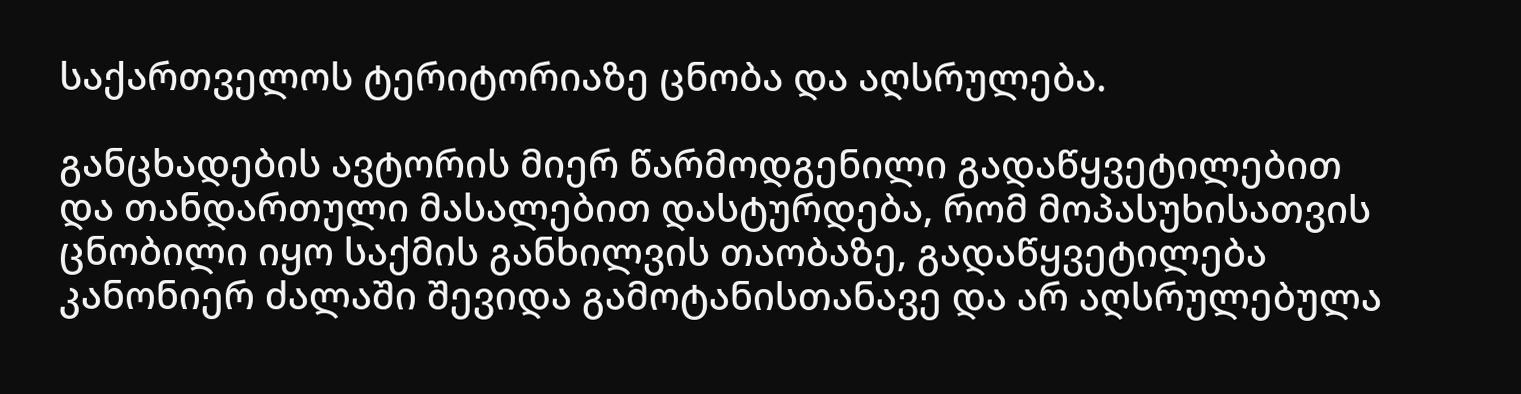საქართველოს ტერიტორიაზე ცნობა და აღსრულება.

განცხადების ავტორის მიერ წარმოდგენილი გადაწყვეტილებით და თანდართული მასალებით დასტურდება, რომ მოპასუხისათვის ცნობილი იყო საქმის განხილვის თაობაზე, გადაწყვეტილება კანონიერ ძალაში შევიდა გამოტანისთანავე და არ აღსრულებულა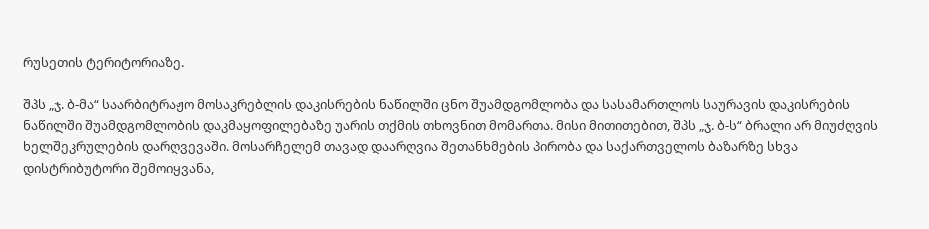რუსეთის ტერიტორიაზე.

შპს „ჯ. ბ-მა“ საარბიტრაჟო მოსაკრებლის დაკისრების ნაწილში ცნო შუამდგომლობა და სასამართლოს საურავის დაკისრების ნაწილში შუამდგომლობის დაკმაყოფილებაზე უარის თქმის თხოვნით მომართა. მისი მითითებით, შპს „ჯ. ბ-ს“ ბრალი არ მიუძღვის ხელშეკრულების დარღვევაში. მოსარჩელემ თავად დაარღვია შეთანხმების პირობა და საქართველოს ბაზარზე სხვა დისტრიბუტორი შემოიყვანა,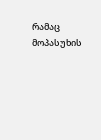რამაც მოპასუხის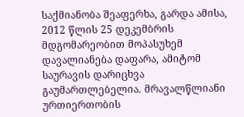საქმიანობა შეაფერხა, გარდა ამისა, 2012 წლის 25 დეკემბრის მდგომარეობით მოპასუხემ დავალიანება დაფარა, ამიტომ საურავის დარიცხვა გაუმართლებელია. მრავალწლიანი ურთიერთობის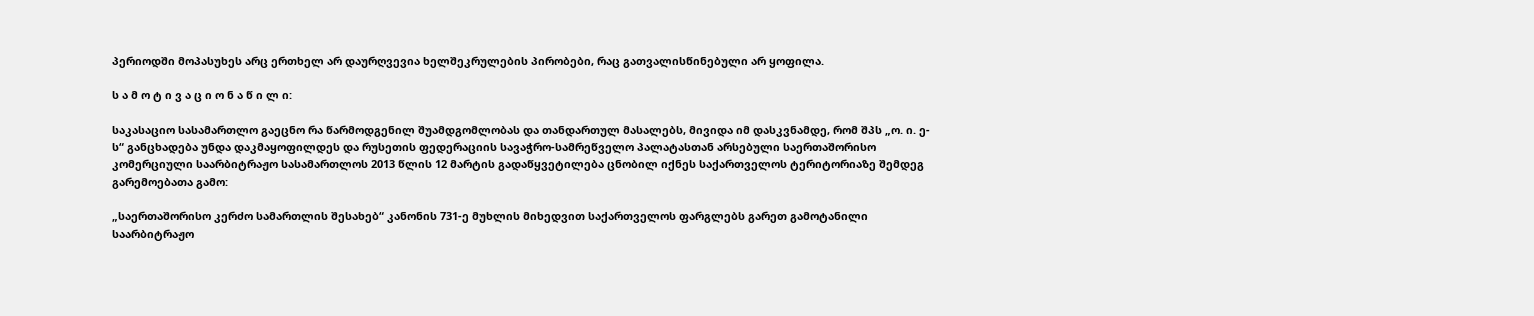პერიოდში მოპასუხეს არც ერთხელ არ დაურღვევია ხელშეკრულების პირობები, რაც გათვალისწინებული არ ყოფილა.

ს ა მ ო ტ ი ვ ა ც ი ო ნ ა წ ი ლ ი:

საკასაციო სასამართლო გაეცნო რა წარმოდგენილ შუამდგომლობას და თანდართულ მასალებს, მივიდა იმ დასკვნამდე, რომ შპს „ო. ი. ე-ს“ განცხადება უნდა დაკმაყოფილდეს და რუსეთის ფედერაციის სავაჭრო-სამრეწველო პალატასთან არსებული საერთაშორისო კომერციული საარბიტრაჟო სასამართლოს 2013 წლის 12 მარტის გადაწყვეტილება ცნობილ იქნეს საქართველოს ტერიტორიაზე შემდეგ გარემოებათა გამო:

„საერთაშორისო კერძო სამართლის შესახებ“ კანონის 731-ე მუხლის მიხედვით საქართველოს ფარგლებს გარეთ გამოტანილი საარბიტრაჟო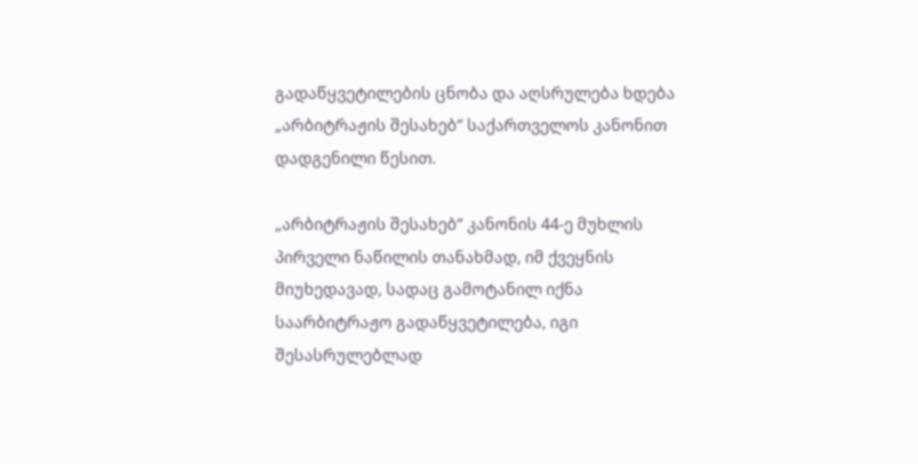გადაწყვეტილების ცნობა და აღსრულება ხდება „არბიტრაჟის შესახებ“ საქართველოს კანონით დადგენილი წესით.

„არბიტრაჟის შესახებ“ კანონის 44-ე მუხლის პირველი ნაწილის თანახმად, იმ ქვეყნის მიუხედავად, სადაც გამოტანილ იქნა საარბიტრაჟო გადაწყვეტილება, იგი შესასრულებლად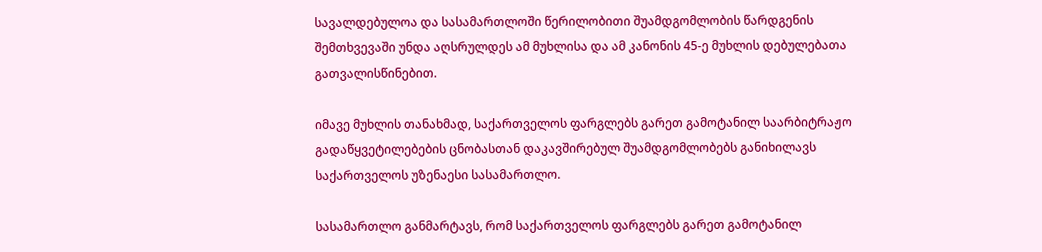სავალდებულოა და სასამართლოში წერილობითი შუამდგომლობის წარდგენის შემთხვევაში უნდა აღსრულდეს ამ მუხლისა და ამ კანონის 45-ე მუხლის დებულებათა გათვალისწინებით.

იმავე მუხლის თანახმად, საქართველოს ფარგლებს გარეთ გამოტანილ საარბიტრაჟო გადაწყვეტილებების ცნობასთან დაკავშირებულ შუამდგომლობებს განიხილავს საქართველოს უზენაესი სასამართლო.

სასამართლო განმარტავს, რომ საქართველოს ფარგლებს გარეთ გამოტანილ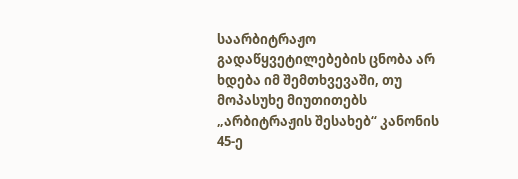საარბიტრაჟო გადაწყვეტილებების ცნობა არ ხდება იმ შემთხვევაში, თუ მოპასუხე მიუთითებს „არბიტრაჟის შესახებ“ კანონის 45-ე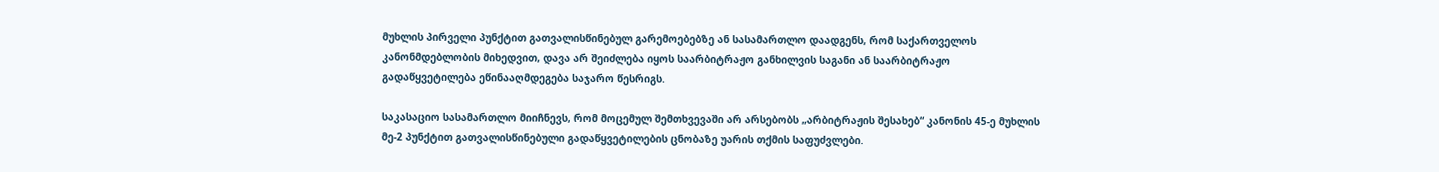მუხლის პირველი პუნქტით გათვალისწინებულ გარემოებებზე ან სასამართლო დაადგენს, რომ საქართველოს კანონმდებლობის მიხედვით, დავა არ შეიძლება იყოს საარბიტრაჟო განხილვის საგანი ან საარბიტრაჟო გადაწყვეტილება ეწინააღმდეგება საჯარო წესრიგს.

საკასაციო სასამართლო მიიჩნევს, რომ მოცემულ შემთხვევაში არ არსებობს „არბიტრაჟის შესახებ“ კანონის 45-ე მუხლის მე-2 პუნქტით გათვალისწინებული გადაწყვეტილების ცნობაზე უარის თქმის საფუძვლები.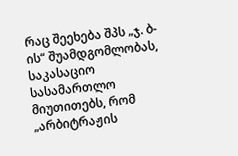რაც შეეხება შპს „ჯ. ბ-ის“ შუამდგომლობას, საკასაციო სასამართლო მიუთითებს, რომ „არბიტრაჟის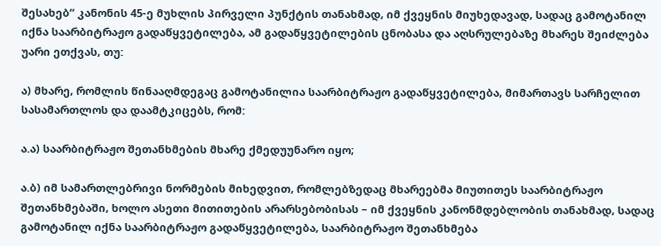შესახებ“ კანონის 45-ე მუხლის პირველი პუნქტის თანახმად, იმ ქვეყნის მიუხედავად, სადაც გამოტანილ იქნა საარბიტრაჟო გადაწყვეტილება, ამ გადაწყვეტილების ცნობასა და აღსრულებაზე მხარეს შეიძლება უარი ეთქვას, თუ:

ა) მხარე, რომლის წინააღმდეგაც გამოტანილია საარბიტრაჟო გადაწყვეტილება, მიმართავს სარჩელით სასამართლოს და დაამტკიცებს, რომ:

ა.ა) საარბიტრაჟო შეთანხმების მხარე ქმედუუნარო იყო;

ა.ბ) იმ სამართლებრივი ნორმების მიხედვით, რომლებზედაც მხარეებმა მიუთითეს საარბიტრაჟო შეთანხმებაში, ხოლო ასეთი მითითების არარსებობისას – იმ ქვეყნის კანონმდებლობის თანახმად, სადაც გამოტანილ იქნა საარბიტრაჟო გადაწყვეტილება, საარბიტრაჟო შეთანხმება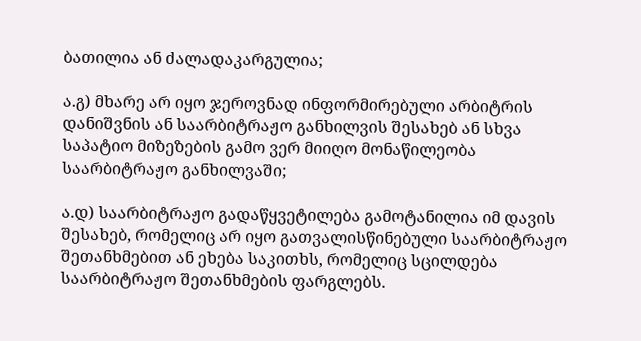ბათილია ან ძალადაკარგულია;

ა.გ) მხარე არ იყო ჯეროვნად ინფორმირებული არბიტრის დანიშვნის ან საარბიტრაჟო განხილვის შესახებ ან სხვა საპატიო მიზეზების გამო ვერ მიიღო მონაწილეობა საარბიტრაჟო განხილვაში;

ა.დ) საარბიტრაჟო გადაწყვეტილება გამოტანილია იმ დავის შესახებ, რომელიც არ იყო გათვალისწინებული საარბიტრაჟო შეთანხმებით ან ეხება საკითხს, რომელიც სცილდება საარბიტრაჟო შეთანხმების ფარგლებს.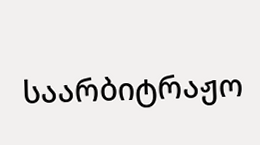საარბიტრაჟო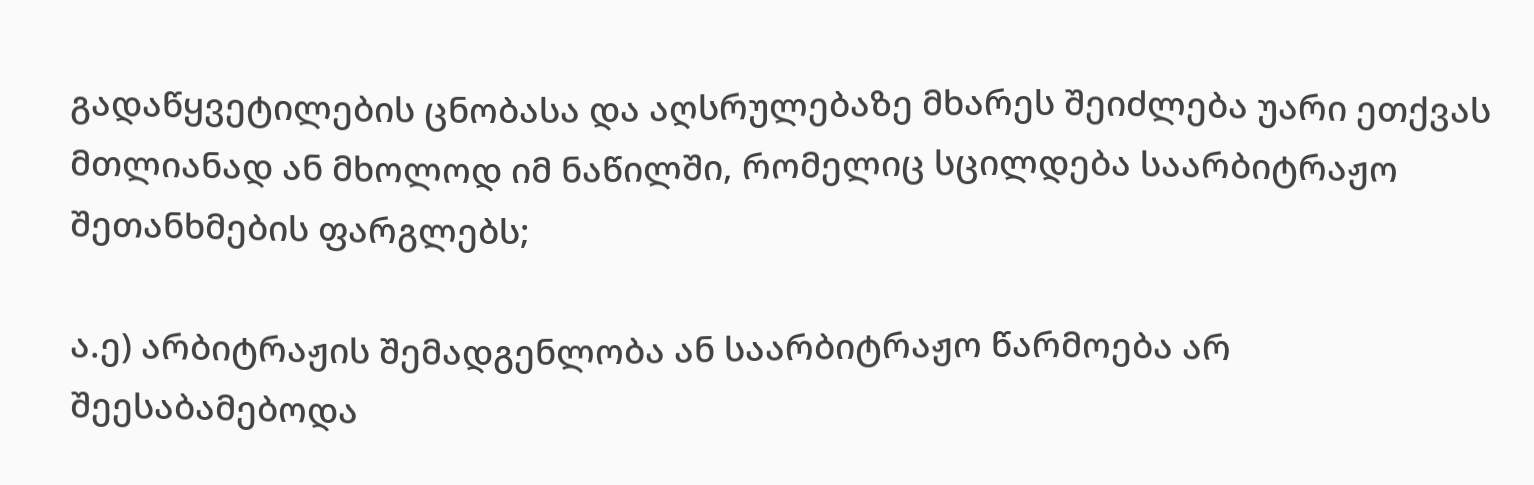გადაწყვეტილების ცნობასა და აღსრულებაზე მხარეს შეიძლება უარი ეთქვას მთლიანად ან მხოლოდ იმ ნაწილში, რომელიც სცილდება საარბიტრაჟო შეთანხმების ფარგლებს;

ა.ე) არბიტრაჟის შემადგენლობა ან საარბიტრაჟო წარმოება არ შეესაბამებოდა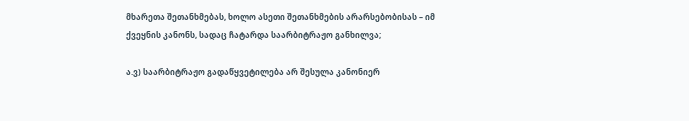მხარეთა შეთანხმებას, ხოლო ასეთი შეთანხმების არარსებობისას – იმ ქვეყნის კანონს, სადაც ჩატარდა საარბიტრაჟო განხილვა;

ა.ვ) საარბიტრაჟო გადაწყვეტილება არ შესულა კანონიერ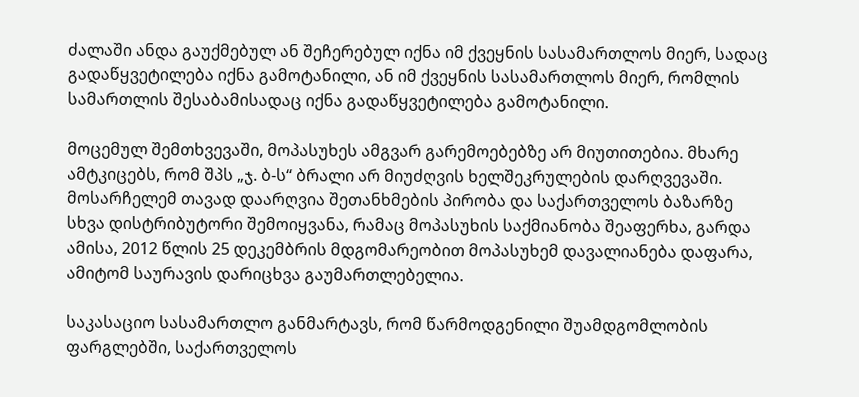ძალაში ანდა გაუქმებულ ან შეჩერებულ იქნა იმ ქვეყნის სასამართლოს მიერ, სადაც გადაწყვეტილება იქნა გამოტანილი, ან იმ ქვეყნის სასამართლოს მიერ, რომლის სამართლის შესაბამისადაც იქნა გადაწყვეტილება გამოტანილი.

მოცემულ შემთხვევაში, მოპასუხეს ამგვარ გარემოებებზე არ მიუთითებია. მხარე ამტკიცებს, რომ შპს „ჯ. ბ-ს“ ბრალი არ მიუძღვის ხელშეკრულების დარღვევაში. მოსარჩელემ თავად დაარღვია შეთანხმების პირობა და საქართველოს ბაზარზე სხვა დისტრიბუტორი შემოიყვანა, რამაც მოპასუხის საქმიანობა შეაფერხა, გარდა ამისა, 2012 წლის 25 დეკემბრის მდგომარეობით მოპასუხემ დავალიანება დაფარა, ამიტომ საურავის დარიცხვა გაუმართლებელია.

საკასაციო სასამართლო განმარტავს, რომ წარმოდგენილი შუამდგომლობის ფარგლებში, საქართველოს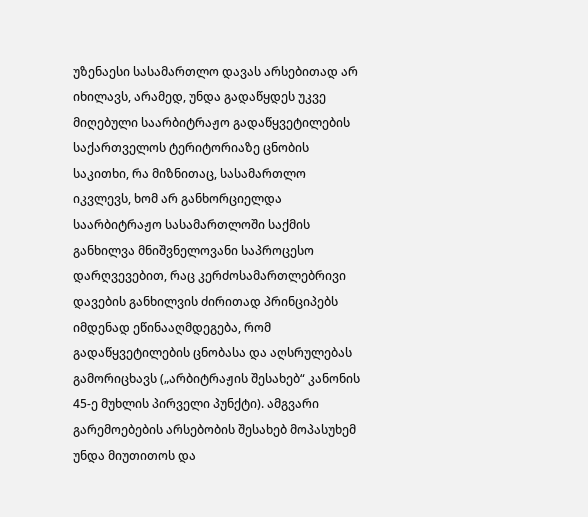უზენაესი სასამართლო დავას არსებითად არ იხილავს, არამედ, უნდა გადაწყდეს უკვე მიღებული საარბიტრაჟო გადაწყვეტილების საქართველოს ტერიტორიაზე ცნობის საკითხი, რა მიზნითაც, სასამართლო იკვლევს, ხომ არ განხორციელდა საარბიტრაჟო სასამართლოში საქმის განხილვა მნიშვნელოვანი საპროცესო დარღვევებით, რაც კერძოსამართლებრივი დავების განხილვის ძირითად პრინციპებს იმდენად ეწინააღმდეგება, რომ გადაწყვეტილების ცნობასა და აღსრულებას გამორიცხავს („არბიტრაჟის შესახებ“ კანონის 45-ე მუხლის პირველი პუნქტი). ამგვარი გარემოებების არსებობის შესახებ მოპასუხემ უნდა მიუთითოს და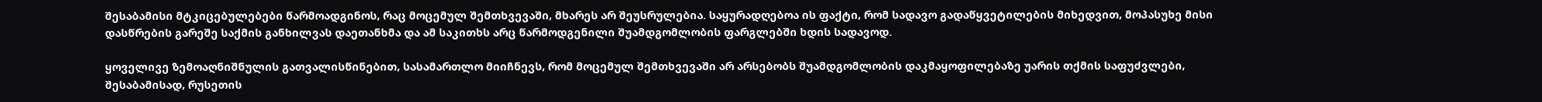შესაბამისი მტკიცებულებები წარმოადგინოს, რაც მოცემულ შემთხვევაში, მხარეს არ შეუსრულებია. საყურადღებოა ის ფაქტი, რომ სადავო გადაწყვეტილების მიხედვით, მოპასუხე მისი დასწრების გარეშე საქმის განხილვას დაეთანხმა და ამ საკითხს არც წარმოდგენილი შუამდგომლობის ფარგლებში ხდის სადავოდ.

ყოველივე ზემოაღნიშნულის გათვალისწინებით, სასამართლო მიიჩნევს, რომ მოცემულ შემთხვევაში არ არსებობს შუამდგომლობის დაკმაყოფილებაზე უარის თქმის საფუძვლები, შესაბამისად, რუსეთის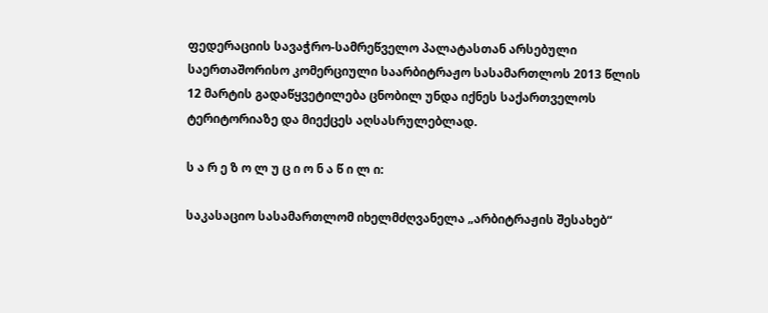ფედერაციის სავაჭრო-სამრეწველო პალატასთან არსებული საერთაშორისო კომერციული საარბიტრაჟო სასამართლოს 2013 წლის 12 მარტის გადაწყვეტილება ცნობილ უნდა იქნეს საქართველოს ტერიტორიაზე და მიექცეს აღსასრულებლად.

ს ა რ ე ზ ო ლ უ ც ი ო ნ ა წ ი ლ ი:

საკასაციო სასამართლომ იხელმძღვანელა „არბიტრაჟის შესახებ“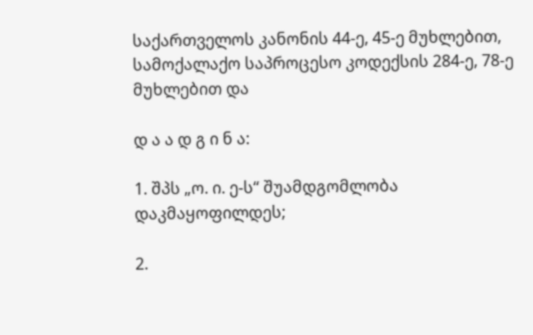საქართველოს კანონის 44-ე, 45-ე მუხლებით, სამოქალაქო საპროცესო კოდექსის 284-ე, 78-ე მუხლებით და

დ ა ა დ გ ი ნ ა:

1. შპს „ო. ი. ე-ს“ შუამდგომლობა დაკმაყოფილდეს;

2.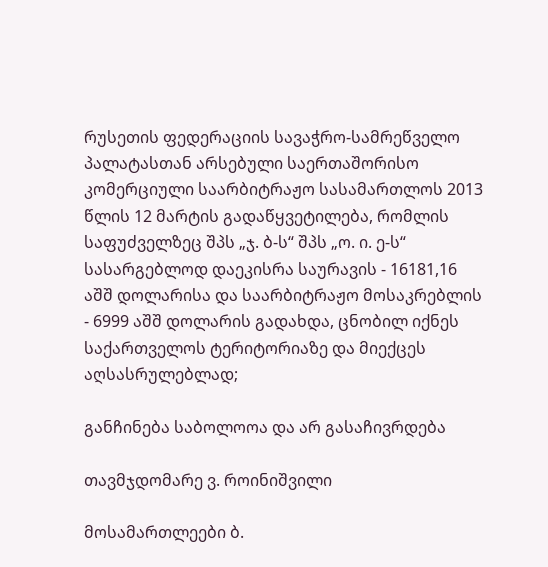რუსეთის ფედერაციის სავაჭრო-სამრეწველო პალატასთან არსებული საერთაშორისო კომერციული საარბიტრაჟო სასამართლოს 2013 წლის 12 მარტის გადაწყვეტილება, რომლის საფუძველზეც შპს „ჯ. ბ-ს“ შპს „ო. ი. ე-ს“ სასარგებლოდ დაეკისრა საურავის - 16181,16 აშშ დოლარისა და საარბიტრაჟო მოსაკრებლის - 6999 აშშ დოლარის გადახდა, ცნობილ იქნეს საქართველოს ტერიტორიაზე და მიექცეს აღსასრულებლად;

განჩინება საბოლოოა და არ გასაჩივრდება

თავმჯდომარე ვ. როინიშვილი

მოსამართლეები ბ.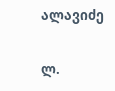ალავიძე

ლ.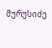მურუსიძე